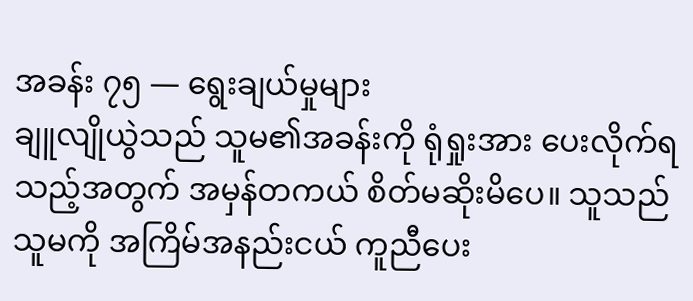အခန်း ၇၅ — ရွေးချယ်မှုများ
ချူလျိုယွဲသည် သူမ၏အခန်းကို ရုံရှုးအား ပေးလိုက်ရသည့်အတွက် အမှန်တကယ် စိတ်မဆိုးမိပေ။ သူသည် သူမကို အကြိမ်အနည်းငယ် ကူညီပေး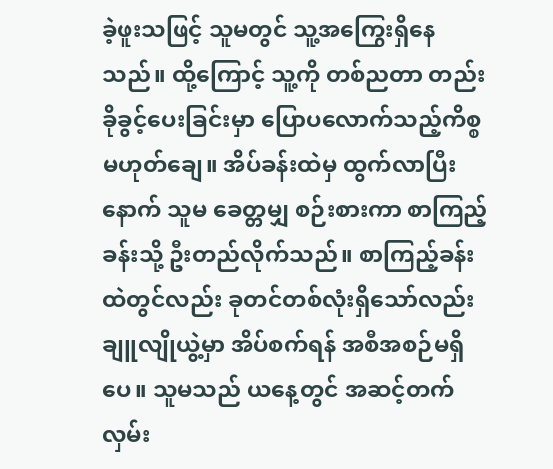ခဲ့ဖူးသဖြင့် သူမတွင် သူ့အကြွေးရှိနေသည်။ ထို့ကြောင့် သူ့ကို တစ်ညတာ တည်းခိုခွင့်ပေးခြင်းမှာ ပြောပလောက်သည့်ကိစ္စ မဟုတ်ချေ။ အိပ်ခန်းထဲမှ ထွက်လာပြီးနောက် သူမ ခေတ္တမျှ စဉ်းစားကာ စာကြည့်ခန်းသို့ ဦးတည်လိုက်သည်။ စာကြည့်ခန်းထဲတွင်လည်း ခုတင်တစ်လုံးရှိသော်လည်း ချူလျိုယွဲ့မှာ အိပ်စက်ရန် အစီအစဉ်မရှိပေ။ သူမသည် ယနေ့တွင် အဆင့်တက်လှမ်း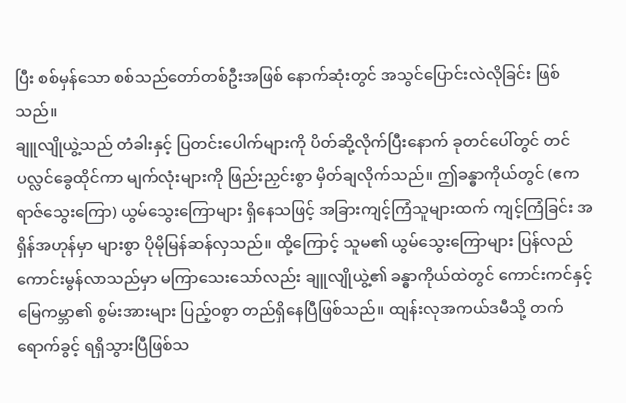ပြီး စစ်မှန်သော စစ်သည်တော်တစ်ဦးအဖြစ် နောက်ဆုံးတွင် အသွင်ပြောင်းလဲလိုခြင်း ဖြစ်သည်။
ချူလျိုယွဲ့သည် တံခါးနှင့် ပြတင်းပေါက်များကို ပိတ်ဆို့လိုက်ပြီးနောက် ခုတင်ပေါ်တွင် တင်ပလ္လင်ခွေထိုင်ကာ မျက်လုံးများကို ဖြည်းညှင်းစွာ မှိတ်ချလိုက်သည်။ ဤခန္ဓာကိုယ်တွင် (ဧကရာဇ်သွေးကြော) ယွမ်သွေးကြောများ ရှိနေသဖြင့် အခြားကျင့်ကြံသူများထက် ကျင့်ကြံခြင်း အရှိန်အဟုန်မှာ များစွာ ပိုမိုမြန်ဆန်လှသည်။ ထို့ကြောင့် သူမ၏ ယွမ်သွေးကြောများ ပြန်လည်ကောင်းမွန်လာသည်မှာ မကြာသေးသော်လည်း ချူလျိုယွဲ့၏ ခန္ဓာကိုယ်ထဲတွင် ကောင်းကင်နှင့် မြေကမ္ဘာ၏ စွမ်းအားများ ပြည့်ဝစွာ တည်ရှိနေပြီဖြစ်သည်။ ထျန်းလုအကယ်ဒမီသို့ တက်ရောက်ခွင့် ရရှိသွားပြီဖြစ်သ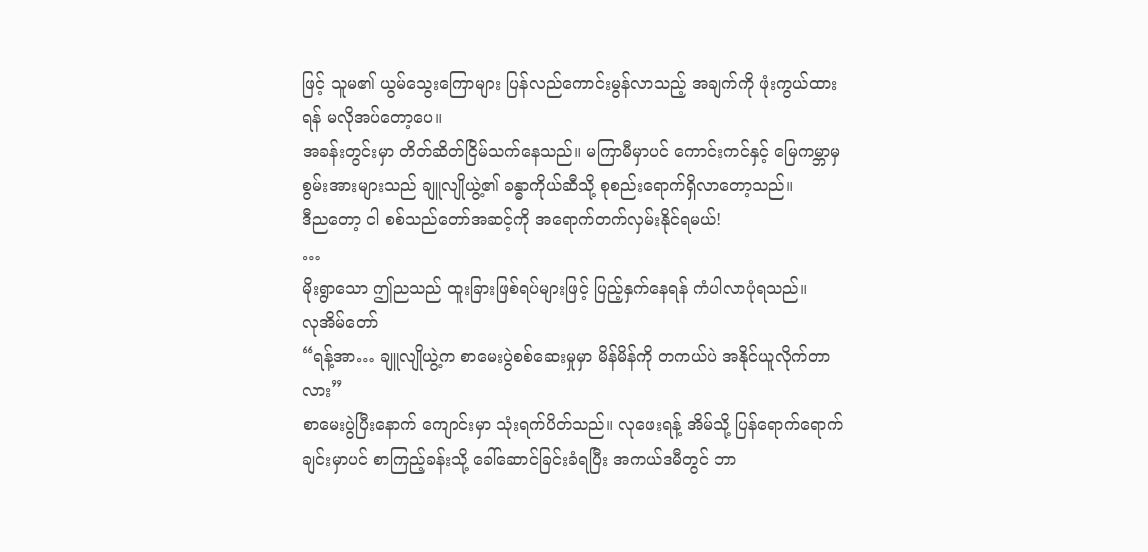ဖြင့် သူမ၏ ယွမ်သွေးကြောများ ပြန်လည်ကောင်းမွန်လာသည့် အချက်ကို ဖုံးကွယ်ထားရန် မလိုအပ်တော့ပေ။
အခန်းတွင်းမှာ တိတ်ဆိတ်ငြိမ်သက်နေသည်။ မကြာမီမှာပင် ကောင်းကင်နှင့် မြေကမ္ဘာမှ စွမ်းအားများသည် ချူလျိုယွဲ့၏ ခန္ဓာကိုယ်ဆီသို့ စုစည်းရောက်ရှိလာတော့သည်။
ဒီညတော့ ငါ စစ်သည်တော်အဆင့်ကို အရောက်တက်လှမ်းနိုင်ရမယ်!
…
မိုးရွာသော ဤညသည် ထူးခြားဖြစ်ရပ်များဖြင့် ပြည့်နှက်နေရန် ကံပါလာပုံရသည်။
လုအိမ်တော်
“ရန့်အာ… ချူလျိုယွဲ့က စာမေးပွဲစစ်ဆေးမှုမှာ မိန်မိန်ကို တကယ်ပဲ အနိုင်ယူလိုက်တာလား”
စာမေးပွဲပြီးနောက် ကျောင်းမှာ သုံးရက်ပိတ်သည်။ လုဖေးရန့် အိမ်သို့ ပြန်ရောက်ရောက်ချင်းမှာပင် စာကြည့်ခန်းသို့ ခေါ်ဆောင်ခြင်းခံရပြီး အကယ်ဒမီတွင် ဘာ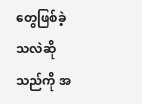တွေဖြစ်ခဲ့သလဲဆိုသည်ကို အ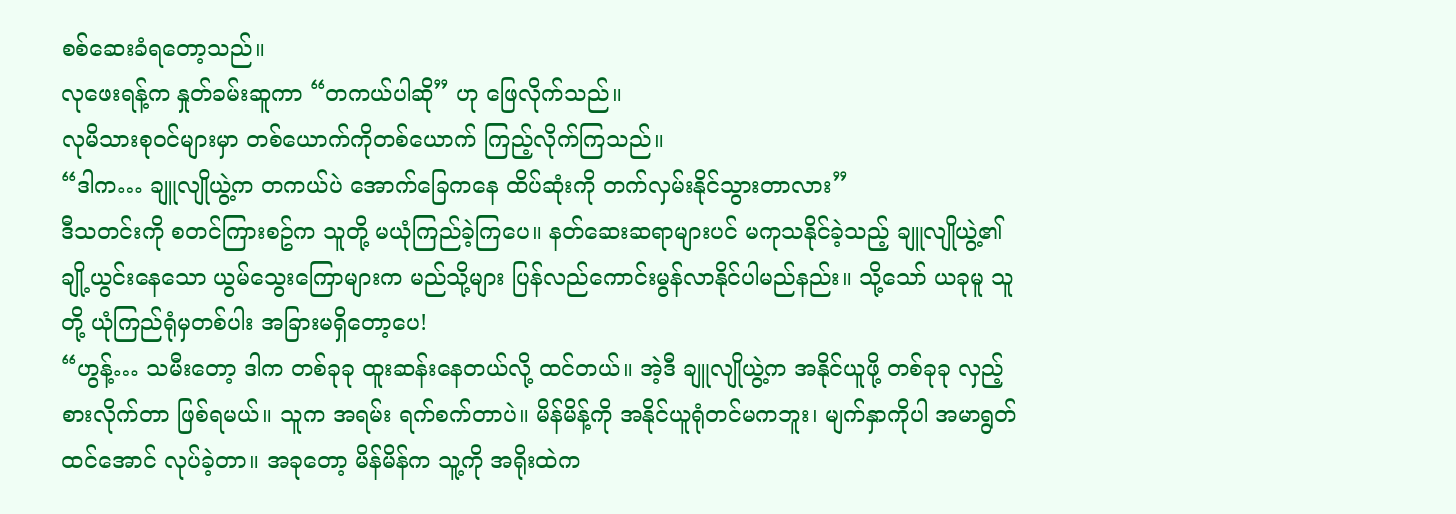စစ်ဆေးခံရတော့သည်။
လုဖေးရန့်က နှုတ်ခမ်းဆူကာ “တကယ်ပါဆို” ဟု ဖြေလိုက်သည်။
လုမိသားစုဝင်များမှာ တစ်ယောက်ကိုတစ်ယောက် ကြည့်လိုက်ကြသည်။
“ဒါက… ချူလျိုယွဲ့က တကယ်ပဲ အောက်ခြေကနေ ထိပ်ဆုံးကို တက်လှမ်းနိုင်သွားတာလား”
ဒီသတင်းကို စတင်ကြားစဥ်က သူတို့ မယုံကြည်ခဲ့ကြပေ။ နတ်ဆေးဆရာများပင် မကုသနိုင်ခဲ့သည့် ချူလျိုယွဲ့၏ ချို့ယွင်းနေသော ယွမ်သွေးကြောများက မည်သို့များ ပြန်လည်ကောင်းမွန်လာနိုင်ပါမည်နည်း။ သို့သော် ယခုမူ သူတို့ ယုံကြည်ရုံမှတစ်ပါး အခြားမရှိတော့ပေ!
“ဟွန့်… သမီးတော့ ဒါက တစ်ခုခု ထူးဆန်းနေတယ်လို့ ထင်တယ်။ အဲ့ဒီ ချူလျိုယွဲ့က အနိုင်ယူဖို့ တစ်ခုခု လှည့်စားလိုက်တာ ဖြစ်ရမယ်။ သူက အရမ်း ရက်စက်တာပဲ။ မိန်မိန့်ကို အနိုင်ယူရုံတင်မကဘူး၊ မျက်နှာကိုပါ အမာရွတ်ထင်အောင် လုပ်ခဲ့တာ။ အခုတော့ မိန်မိန်က သူ့ကို အရိုးထဲက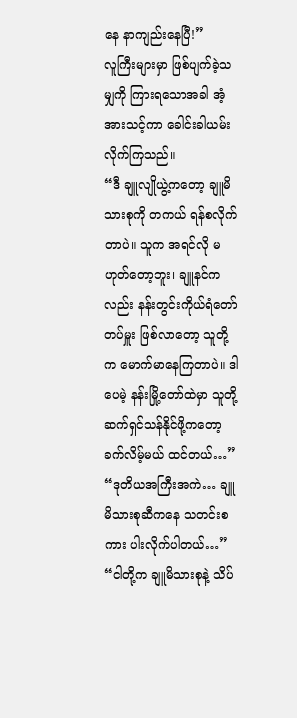နေ နာကျည်းနေပြီ!”
လူကြီးများမှာ ဖြစ်ပျက်ခဲ့သမျှကို ကြားရသောအခါ အံ့အားသင့်ကာ ခေါင်းခါယမ်းလိုက်ကြသည်။
“ဒီ ချူလျိုယွဲ့ကတော့ ချူမိသားစုကို တကယ် ရန်စလိုက်တာပဲ။ သူက အရင်လို မဟုတ်တော့ဘူး၊ ချူနင်ကလည်း နန်းတွင်းကိုယ်ရံတော်တပ်မှူး ဖြစ်လာတော့ သူတို့က မောက်မာနေကြတာပဲ။ ဒါပေမဲ့ နန်းမြို့တော်ထဲမှာ သူတို့ ဆက်ရှင်သန်နိုင်ဖို့ကတော့ ခက်လိမ့်မယ် ထင်တယ်…”
“ဒုတိယအကြီးအကဲ… ချူမိသားစုဆီကနေ သတင်းစကား ပါးလိုက်ပါတယ်…”
“ငါတို့က ချူမိသားစုနဲ့ သိပ်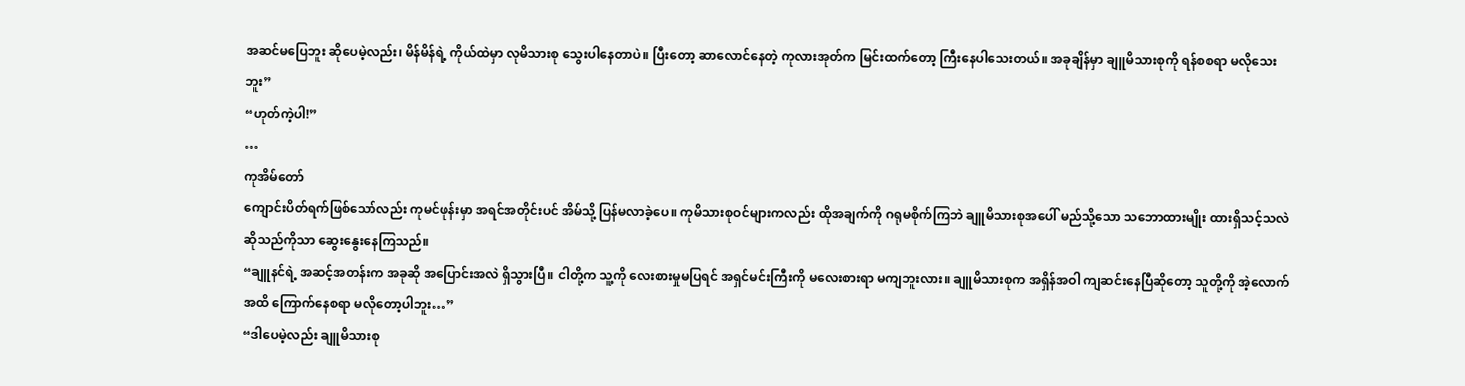အဆင်မပြေဘူး ဆိုပေမဲ့လည်း၊ မိန်မိန်ရဲ့ ကိုယ်ထဲမှာ လုမိသားစု သွေးပါနေတာပဲ။ ပြီးတော့ ဆာလောင်နေတဲ့ ကုလားအုတ်က မြင်းထက်တော့ ကြီးနေပါသေးတယ်။ အခုချိန်မှာ ချူမိသားစုကို ရန်စစရာ မလိုသေးဘူး”
“ဟုတ်ကဲ့ပါ!”
…
ကုအိမ်တော်
ကျောင်းပိတ်ရက်ဖြစ်သော်လည်း ကုမင်ဖုန်းမှာ အရင်အတိုင်းပင် အိမ်သို့ ပြန်မလာခဲ့ပေ။ ကုမိသားစုဝင်များကလည်း ထိုအချက်ကို ဂရုမစိုက်ကြဘဲ ချူမိသားစုအပေါ် မည်သို့သော သဘောထားမျိုး ထားရှိသင့်သလဲဆိုသည်ကိုသာ ဆွေးနွေးနေကြသည်။
“ချူနင်ရဲ့ အဆင့်အတန်းက အခုဆို အပြောင်းအလဲ ရှိသွားပြီ။ ငါတို့က သူ့ကို လေးစားမှုမပြရင် အရှင်မင်းကြီးကို မလေးစားရာ မကျဘူးလား။ ချူမိသားစုက အရှိန်အဝါ ကျဆင်းနေပြီဆိုတော့ သူတို့ကို အဲ့လောက်အထိ ကြောက်နေစရာ မလိုတော့ပါဘူး…”
“ဒါပေမဲ့လည်း ချူမိသားစု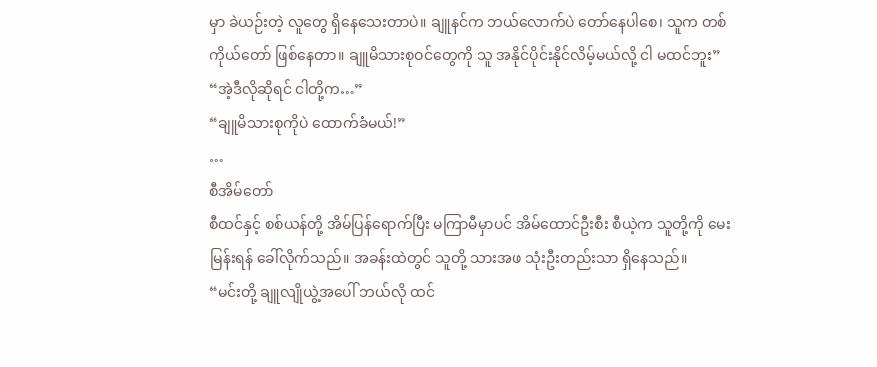မှာ ခဲယဉ်းတဲ့ လူတွေ ရှိနေသေးတာပဲ။ ချူနင်က ဘယ်လောက်ပဲ တော်နေပါစေ၊ သူက တစ်ကိုယ်တော် ဖြစ်နေတာ။ ချူမိသားစုဝင်တွေကို သူ အနိုင်ပိုင်းနိုင်လိမ့်မယ်လို့ ငါ မထင်ဘူး”
“အဲ့ဒီလိုဆိုရင် ငါတို့က…”
“ချူမိသားစုကိုပဲ ထောက်ခံမယ်!”
…
စီအိမ်တော်
စီထင်နှင့် စစ်ယန်တို့ အိမ်ပြန်ရောက်ပြီး မကြာမီမှာပင် အိမ်ထောင်ဦးစီး စီယဲ့က သူတို့ကို မေးမြန်းရန် ခေါ်လိုက်သည်။ အခန်းထဲတွင် သူတို့ သားအဖ သုံးဦးတည်းသာ ရှိနေသည်။
“မင်းတို့ ချူလျိုယွဲ့အပေါ် ဘယ်လို ထင်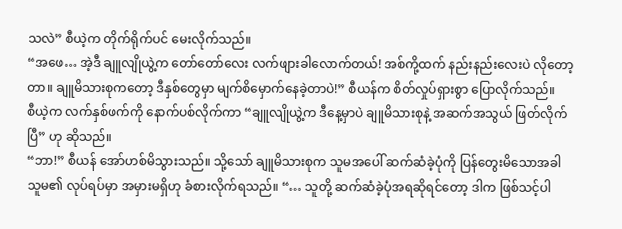သလဲ” စီယဲ့က တိုက်ရိုက်ပင် မေးလိုက်သည်။
“အဖေ… အဲ့ဒီ ချူလျိုယွဲ့က တော်တော်လေး လက်ဖျားခါလောက်တယ်! အစ်ကို့ထက် နည်းနည်းလေးပဲ လိုတော့တာ။ ချူမိသားစုကတော့ ဒီနှစ်တွေမှာ မျက်စိမှောက်နေခဲ့တာပဲ!” စီယန်က စိတ်လှုပ်ရှားစွာ ပြောလိုက်သည်။
စီယဲ့က လက်နှစ်ဖက်ကို နောက်ပစ်လိုက်ကာ “ချူလျိုယွဲ့က ဒီနေ့မှာပဲ ချူမိသားစုနဲ့ အဆက်အသွယ် ဖြတ်လိုက်ပြီ” ဟု ဆိုသည်။
“ဘာ!” စီယန် အော်ဟစ်မိသွားသည်။ သို့သော် ချူမိသားစုက သူမအပေါ် ဆက်ဆံခဲ့ပုံကို ပြန်တွေးမိသောအခါ သူမ၏ လုပ်ရပ်မှာ အမှားမရှိဟု ခံစားလိုက်ရသည်။ “… သူတို့ ဆက်ဆံခဲ့ပုံအရဆိုရင်တော့ ဒါက ဖြစ်သင့်ပါ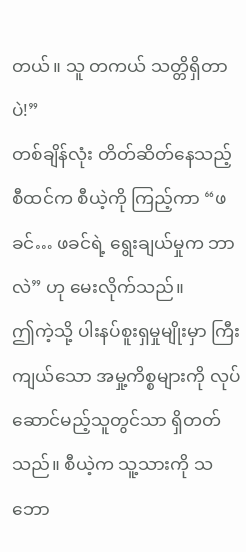တယ်။ သူ တကယ် သတ္တိရှိတာပဲ!”
တစ်ချိန်လုံး တိတ်ဆိတ်နေသည့် စီထင်က စီယဲ့ကို ကြည့်ကာ “ဖခင်… ဖခင်ရဲ့ ရွေးချယ်မှုက ဘာလဲ” ဟု မေးလိုက်သည်။
ဤကဲ့သို့ ပါးနပ်စူးရှမှုမျိုးမှာ ကြီးကျယ်သော အမှု့ကိစ္စများကို လုပ်ဆောင်မည့်သူတွင်သာ ရှိတတ်သည်။ စီယဲ့က သူ့သားကို သဘော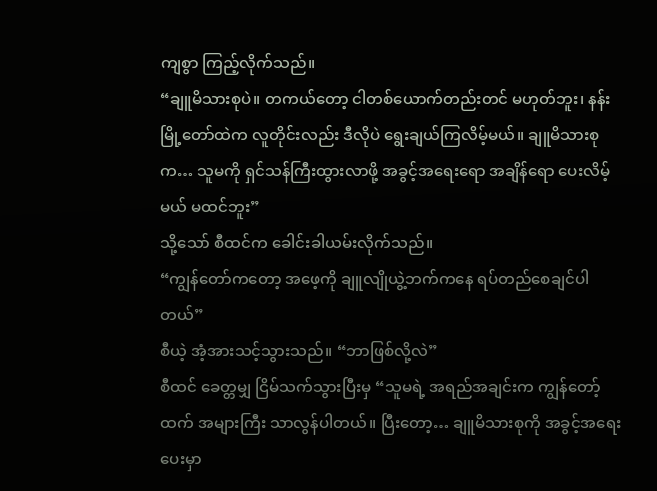ကျစွာ ကြည့်လိုက်သည်။
“ချူမိသားစုပဲ။ တကယ်တော့ ငါတစ်ယောက်တည်းတင် မဟုတ်ဘူး၊ နန်းမြို့တော်ထဲက လူတိုင်းလည်း ဒီလိုပဲ ရွေးချယ်ကြလိမ့်မယ်။ ချူမိသားစုက… သူမကို ရှင်သန်ကြီးထွားလာဖို့ အခွင့်အရေးရော အချိန်ရော ပေးလိမ့်မယ် မထင်ဘူး”
သို့သော် စီထင်က ခေါင်းခါယမ်းလိုက်သည်။
“ကျွန်တော်ကတော့ အဖေ့ကို ချူလျိုယွဲ့ဘက်ကနေ ရပ်တည်စေချင်ပါတယ်”
စီယဲ့ အံ့အားသင့်သွားသည်။ “ဘာဖြစ်လို့လဲ”
စီထင် ခေတ္တမျှ ငြိမ်သက်သွားပြီးမှ “သူမရဲ့ အရည်အချင်းက ကျွန်တော့်ထက် အများကြီး သာလွန်ပါတယ်။ ပြီးတော့… ချူမိသားစုကို အခွင့်အရေး ပေးမှာ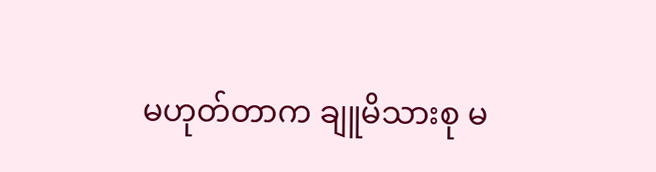မဟုတ်တာက ချူမိသားစု မ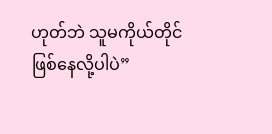ဟုတ်ဘဲ သူမကိုယ်တိုင် ဖြစ်နေလို့ပါပဲ”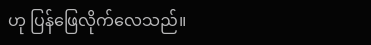ဟု ပြန်ဖြေလိုက်လေသည်။